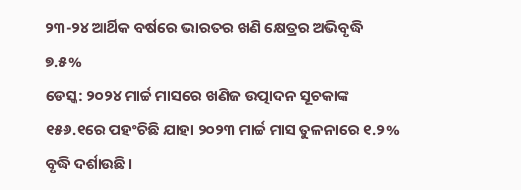୨୩-୨୪ ଆର୍ଥିକ ବର୍ଷରେ ଭାରତର ଖଣି କ୍ଷେତ୍ରର ଅଭିବୃଦ୍ଧି ୭.୫%
ଡେସ୍କ: ୨୦୨୪ ମାର୍ଚ୍ଚ ମାସରେ ଖଣିଜ ଉତ୍ପାଦନ ସୂଚକାଙ୍କ ୧୫୬.୧ରେ ପହଂଚିଛି ଯାହା ୨୦୨୩ ମାର୍ଚ୍ଚ ମାସ ତୁଳନାରେ ୧.୨% ବୃଦ୍ଧି ଦର୍ଶାଉଛି।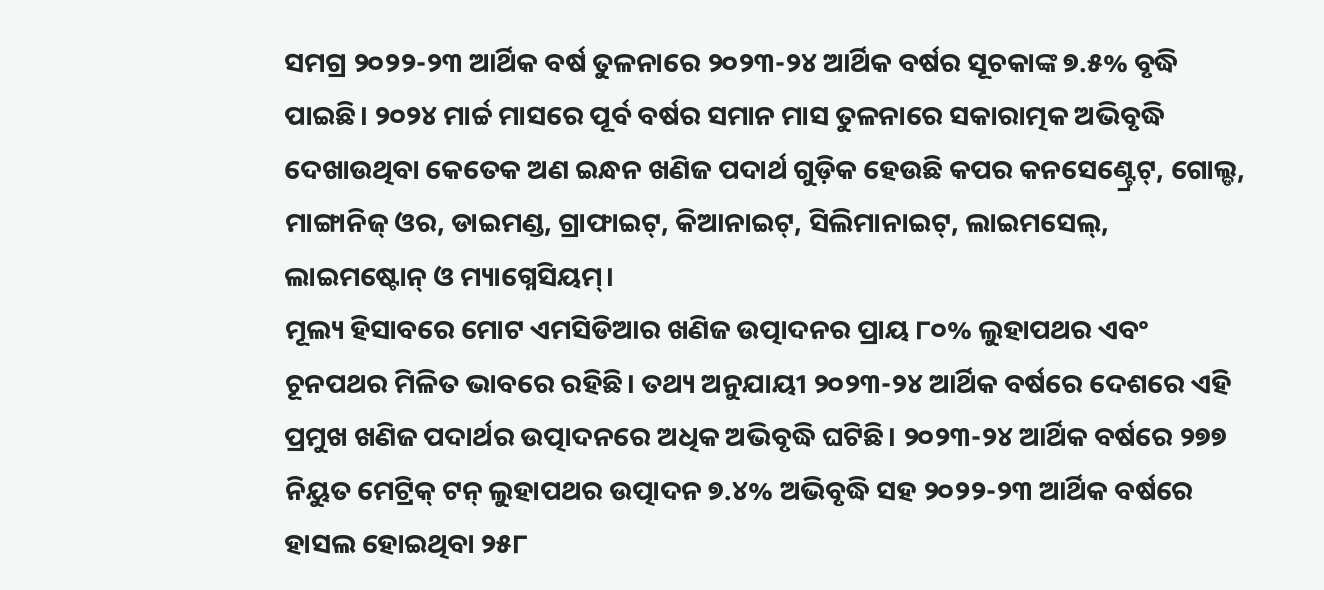ସମଗ୍ର ୨୦୨୨-୨୩ ଆର୍ଥିକ ବର୍ଷ ତୁଳନାରେ ୨୦୨୩-୨୪ ଆର୍ଥିକ ବର୍ଷର ସୂଚକାଙ୍କ ୭.୫% ବୃଦ୍ଧି ପାଇଛି। ୨୦୨୪ ମାର୍ଚ୍ଚ ମାସରେ ପୂର୍ବ ବର୍ଷର ସମାନ ମାସ ତୁଳନାରେ ସକାରାତ୍ମକ ଅଭିବୃଦ୍ଧି ଦେଖାଉଥିବା କେତେକ ଅଣ ଇନ୍ଧନ ଖଣିଜ ପଦାର୍ଥ ଗୁଡ଼ିକ ହେଉଛି କପର କନସେଣ୍ଟ୍ରେଟ୍, ଗୋଲ୍ଡ, ମାଙ୍ଗାନିଜ୍ ଓର, ଡାଇମଣ୍ଡ, ଗ୍ରାଫାଇଟ୍, କିଆନାଇଟ୍, ସିଲିମାନାଇଟ୍, ଲାଇମସେଲ୍, ଲାଇମଷ୍ଟୋନ୍ ଓ ମ୍ୟାଗ୍ନେସିୟମ୍।
ମୂଲ୍ୟ ହିସାବରେ ମୋଟ ଏମସିଡିଆର ଖଣିଜ ଉତ୍ପାଦନର ପ୍ରାୟ ୮୦% ଲୁହାପଥର ଏବଂ ଚୂନପଥର ମିଳିତ ଭାବରେ ରହିଛି। ତଥ୍ୟ ଅନୁଯାୟୀ ୨୦୨୩-୨୪ ଆର୍ଥିକ ବର୍ଷରେ ଦେଶରେ ଏହି ପ୍ରମୁଖ ଖଣିଜ ପଦାର୍ଥର ଉତ୍ପାଦନରେ ଅଧିକ ଅଭିବୃଦ୍ଧି ଘଟିଛି। ୨୦୨୩-୨୪ ଆର୍ଥିକ ବର୍ଷରେ ୨୭୭ ନିୟୁତ ମେଟ୍ରିକ୍ ଟନ୍ ଲୁହାପଥର ଉତ୍ପାଦନ ୭.୪% ଅଭିବୃଦ୍ଧି ସହ ୨୦୨୨-୨୩ ଆର୍ଥିକ ବର୍ଷରେ ହାସଲ ହୋଇଥିବା ୨୫୮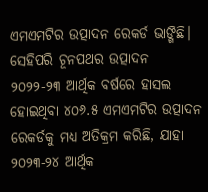ଏମଏମଟିର ଉତ୍ପାଦନ ରେକର୍ଡ ଭାଙ୍ଗିଛି। ସେହିପରି ଚୂନପଥର ଉତ୍ପାଦନ ୨୦୨୨-୨୩ ଆର୍ଥିକ ବର୍ଷରେ ହାସଲ ହୋଇଥିବା ୪୦୬.୫ ଏମଏମଟିର ଉତ୍ପାଦନ ରେକର୍ଡକୁ ମଧ୍ୟ ଅତିକ୍ରମ କରିଛି, ଯାହା ୨୦୨୩-୨୪ ଆର୍ଥିକ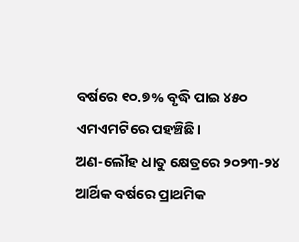ବର୍ଷରେ ୧୦.୭% ବୃଦ୍ଧି ପାଇ ୪୫୦ ଏମଏମଟିରେ ପହଞ୍ଚିଛି।
ଅଣ-ଲୌହ ଧାତୁ କ୍ଷେତ୍ରରେ ୨୦୨୩-୨୪ ଆର୍ଥିକ ବର୍ଷରେ ପ୍ରାଥମିକ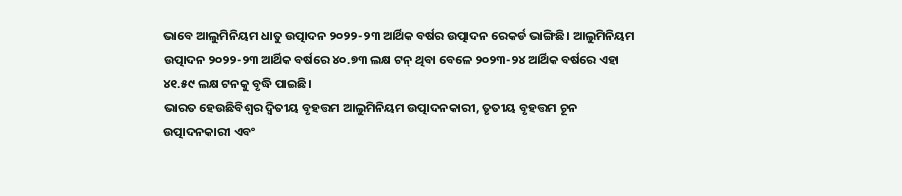ଭାବେ ଆଲୁମିନିୟମ ଧାତୁ ଉତ୍ପାଦନ ୨୦୨୨-୨୩ ଆର୍ଥିକ ବର୍ଷର ଉତ୍ପାଦନ ରେକର୍ଡ ଭାଙ୍ଗିଛି। ଆଲୁମିନିୟମ ଉତ୍ପାଦନ ୨୦୨୨-୨୩ ଆର୍ଥିକ ବର୍ଷରେ ୪୦.୭୩ ଲକ୍ଷ ଟନ୍ ଥିବା ବେଳେ ୨୦୨୩-୨୪ ଆର୍ଥିକ ବର୍ଷରେ ଏହା ୪୧.୫୯ ଲକ୍ଷ ଟନକୁ ବୃଦ୍ଧି ପାଇଛି।
ଭାରତ ହେଉଛିବିଶ୍ୱର ଦ୍ୱିତୀୟ ବୃହତ୍ତମ ଆଲୁମିନିୟମ ଉତ୍ପାଦନକାରୀ, ତୃତୀୟ ବୃହତ୍ତମ ଚୂନ ଉତ୍ପାଦନକାରୀ ଏବଂ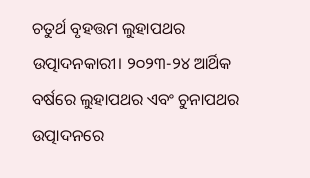ଚତୁର୍ଥ ବୃହତ୍ତମ ଲୁହାପଥର ଉତ୍ପାଦନକାରୀ। ୨୦୨୩-୨୪ ଆର୍ଥିକ ବର୍ଷରେ ଲୁହାପଥର ଏବଂ ଚୁନାପଥର ଉତ୍ପାଦନରେ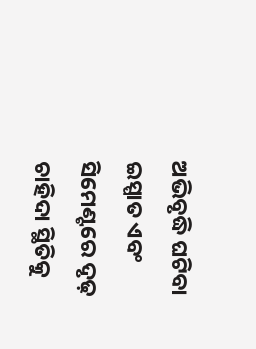ଅଭିବୃଦ୍ଧି ଘଟିବା ଇସ୍ପାତ ଏବଂ ସିମେଣ୍ଟରେ ଦୃଢ଼ ଚାହିଦା ସ୍ଥିତିକୁ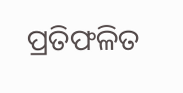ପ୍ରତିଫଳିତ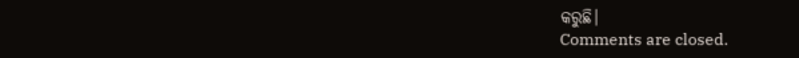କରୁଛି।
Comments are closed.